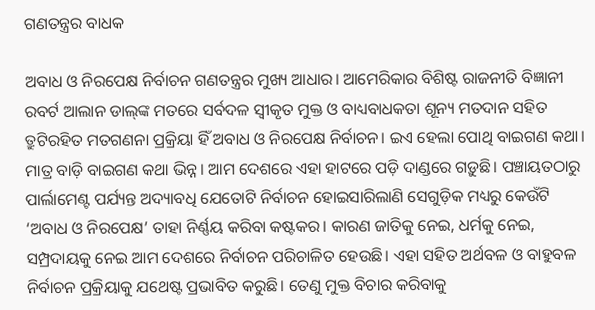ଗଣତନ୍ତ୍ରର ବାଧକ

ଅବାଧ ଓ ନିରପେକ୍ଷ ନିର୍ବାଚନ ଗଣତନ୍ତ୍ରର ମୁଖ୍ୟ ଆଧାର। ଆମେରିକାର ବିଶିଷ୍ଟ ରାଜନୀତି ବିଜ୍ଞାନୀ ରବର୍ଟ ଆଲାନ ଡାଲ୍‌ଙ୍କ ମତରେ ସର୍ବଦଳ ସ୍ବୀକୃତ ମୁକ୍ତ ଓ ବାଧ୍ୟବାଧକତା ଶୂନ୍ୟ ମତଦାନ ସହିତ ତ୍ରୁଟିରହିତ ମତଗଣନା ପ୍ରକ୍ରିୟା ହିଁ ଅବାଧ ଓ ନିରପେକ୍ଷ ନିର୍ବାଚନ। ଇଏ ହେଲା ପୋଥି ବାଇଗଣ କଥା। ମାତ୍ର ବାଡ଼ି ବାଇଗଣ କଥା ଭିନ୍ନ। ଆମ ଦେଶରେ ଏହା ହାଟରେ ପଡ଼ି ଦାଣ୍ଡରେ ଗଡ଼ୁଛି। ପଞ୍ଚାୟତଠାରୁ ପାର୍ଲାମେଣ୍ଟ ପର୍ଯ୍ୟନ୍ତ ଅଦ୍ୟାବଧି ଯେତୋଟି ନିର୍ବାଚନ ହୋଇସାରିଲାଣି ସେଗୁଡ଼ିକ ମଧ୍ୟରୁ କେଉଁଟି ‘ଅବାଧ ଓ ନିରପେକ୍ଷ’ ତାହା ନିର୍ଣ୍ଣୟ କରିବା କଷ୍ଟକର। କାରଣ ଜାତିକୁ ନେଇ, ଧର୍ମକୁ ନେଇ, ସମ୍ପ୍ରଦାୟକୁ ନେଇ ଆମ ଦେଶରେ ନିର୍ବାଚନ ପରିଚାଳିତ ହେଉଛି। ଏହା ସହିତ ଅର୍ଥବଳ ଓ ବାହୁବଳ ନିର୍ବାଚନ ପ୍ରକ୍ରିୟାକୁ ଯଥେଷ୍ଟ ପ୍ରଭାବିତ କରୁଛି। ତେଣୁ ମୁକ୍ତ ବିଚାର କରିବାକୁ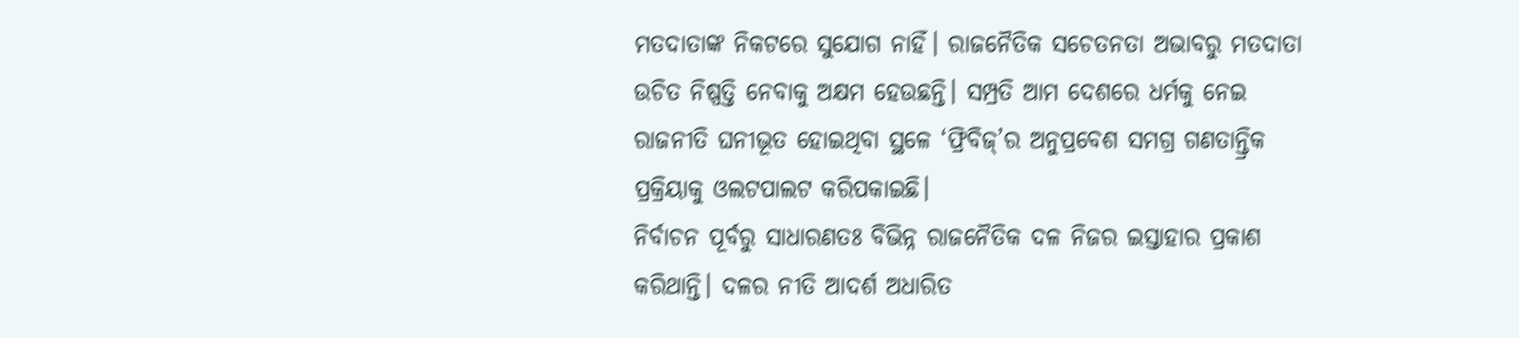ମତଦାତାଙ୍କ ନିକଟରେ ସୁଯୋଗ ନାହିଁ। ରାଜନୈତିକ ସଚେତନତା ଅଭାବରୁ ମତଦାତା ଉଚିତ ନିଷ୍ପତ୍ତି ନେବାକୁ ଅକ୍ଷମ ହେଉଛନ୍ତି। ସମ୍ପ୍ରତି ଆମ ଦେଶରେ ଧର୍ମକୁ ନେଇ ରାଜନୀତି ଘନୀଭୂତ ହୋଇଥିବା ସ୍ଥଳେ ‘ଫ୍ରିବିଜ୍‌’ର ଅନୁପ୍ରବେଶ ସମଗ୍ର ଗଣତାନ୍ତ୍ରିକ ପ୍ରକ୍ରିୟାକୁ ଓଲଟପାଲଟ କରିପକାଇଛି।
ନିର୍ବାଚନ ପୂର୍ବରୁ ସାଧାରଣତଃ ବିଭିନ୍ନ ରାଜନୈତିକ ଦଳ ନିଜର ଇସ୍ତାହାର ପ୍ରକାଶ କରିଥାନ୍ତି। ଦଳର ନୀତି ଆଦର୍ଶ ଅଧାରିତ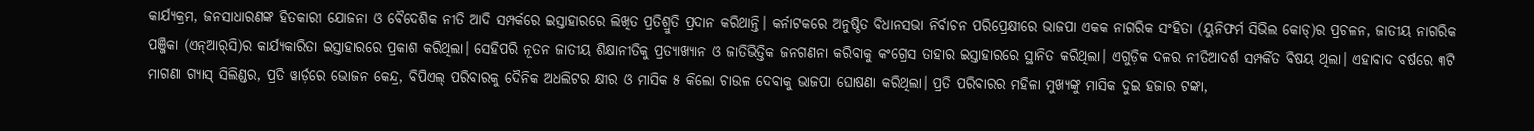କାର୍ଯ୍ୟକ୍ରମ, ଜନସାଧାରଣଙ୍କ ହିତକାରୀ ଯୋଜନା ଓ ବୈଦେଶିକ ନୀତି ଆଦି ସମ୍ପର୍କରେ ଇସ୍ତାହାରରେ ଲିଖିତ ପ୍ରତିଶ୍ରୁତି ପ୍ରଦାନ କରିଥାନ୍ତି। କର୍ନାଟକରେ ଅନୁଷ୍ଠିତ ବିଧାନସଭା ନିର୍ବାଚନ ପରିପ୍ରେକ୍ଷୀରେ ଭାଜପା ଏକକ ନାଗରିକ ସଂହିତା (ୟୁନିଫର୍ମ ସିଭିଲ କୋଡ୍‌)ର ପ୍ରଚଳନ, ଜାତୀୟ ନାଗରିକ ପଞ୍ଜିକା (ଏନ୍‌ଆର୍‌ସି)ର କାର୍ଯ୍ୟକାରିତା ଇସ୍ତାହାରରେ ପ୍ରକାଶ କରିଥିଲା। ସେହିପରି ନୂତନ ଜାତୀୟ ଶିକ୍ଷାନୀତିକୁ ପ୍ରତ୍ୟାଖ୍ୟାନ ଓ ଜାତିଭିତ୍ତିକ ଜନଗଣନା କରିବାକୁ କଂଗ୍ରେସ ତାହାର ଇସ୍ତାହାରରେ ସ୍ଥାନିତ କରିଥିଲା। ଏଗୁଡ଼ିକ ଦଳର ନୀତିଆଦର୍ଶ ସମ୍ପର୍କିତ ବିଷୟ ଥିଲା। ଏହାବାଦ ବର୍ଷରେ ୩ଟି ମାଗଣା ଗ୍ୟାସ୍‌ ସିଲିଣ୍ଡର, ପ୍ରତି ୱାର୍ଡ଼ରେ ଭୋଜନ କେନ୍ଦ୍ର, ବିପିଏଲ୍‌ ପରିବାରକୁ ଦୈନିକ ଅଧଲିଟର କ୍ଷୀର ଓ ମାସିକ ୫ କିଲୋ ଚାଉଳ ଦେବାକୁ ଭାଜପା ଘୋଷଣା କରିଥିଲା। ପ୍ରତି ପରିବାରର ମହିଳା ମୁଖ୍ୟଙ୍କୁ ମାସିକ ଦୁଇ ହଜାର ଟଙ୍କା,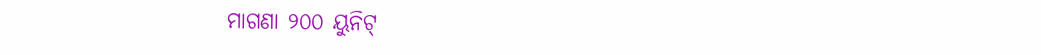ମାଗଣା ୨୦୦ ୟୁନିଟ୍‌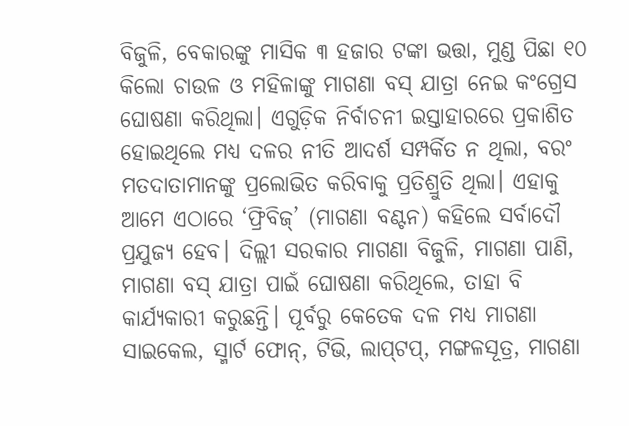ବିଜୁଳି, ବେକାରଙ୍କୁ ମାସିକ ୩ ହଜାର ଟଙ୍କା ଭତ୍ତା, ମୁଣ୍ଡ ପିଛା ୧୦ କିଲୋ ଚାଉଳ ଓ ମହିଳାଙ୍କୁ ମାଗଣା ବସ୍‌ ଯାତ୍ରା ନେଇ କଂଗ୍ରେସ ଘୋଷଣା କରିଥିଲା। ଏଗୁଡ଼ିକ ନିର୍ବାଚନୀ ଇସ୍ତାହାରରେ ପ୍ରକାଶିତ ହୋଇଥିଲେ ମଧ୍ୟ ଦଳର ନୀତି ଆଦର୍ଶ ସମ୍ପର୍କିତ ନ ଥିଲା, ବରଂ ମତଦାତାମାନଙ୍କୁ ପ୍ରଲୋଭିତ କରିବାକୁ ପ୍ରତିଶ୍ରୁତି ଥିଲା। ଏହାକୁ ଆମେ ଏଠାରେ ‘ଫ୍ରିବିଜ୍‌’ (ମାଗଣା ବଣ୍ଟନ) କହିଲେ ସର୍ବାଦୌ ପ୍ରଯୁଜ୍ୟ ହେବ। ଦିଲ୍ଲୀ ସରକାର ମାଗଣା ବିଜୁଳି, ମାଗଣା ପାଣି, ମାଗଣା ବସ୍‌ ଯାତ୍ରା ପାଇଁ ଘୋଷଣା କରିଥିଲେ, ତାହା ବି କାର୍ଯ୍ୟକାରୀ କରୁଛନ୍ତି। ପୂର୍ବରୁ କେତେକ ଦଳ ମଧ୍ୟ ମାଗଣା ସାଇକେଲ, ସ୍ମାର୍ଟ ଫୋନ୍‌, ଟିଭି, ଲାପ୍‌ଟପ୍‌, ମଙ୍ଗଳସୂତ୍ର, ମାଗଣା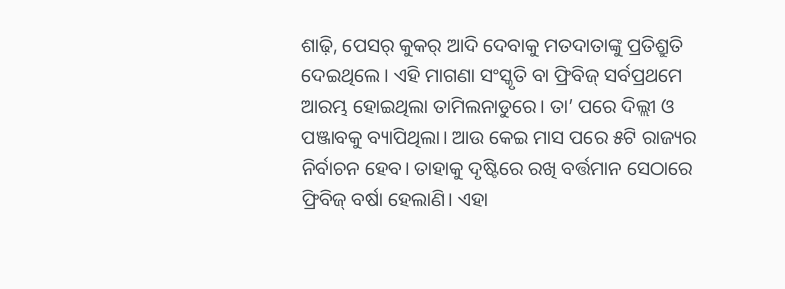ଶାଢ଼ି, ପେସର୍‌ କୁକର୍‌ ଆଦି ଦେବାକୁ ମତଦାତାଙ୍କୁ ପ୍ରତିଶ୍ରୁତି ଦେଇଥିଲେ। ଏହି ମାଗଣା ସଂସ୍କୃତି ବା ଫ୍ରିବିଜ୍‌ ସର୍ବପ୍ରଥମେ ଆରମ୍ଭ ହୋଇଥିଲା ତାମିଲନାଡୁରେ। ତା’ ପରେ ଦିଲ୍ଲୀ ଓ ପଞ୍ଜାବକୁ ବ୍ୟାପିଥିଲା। ଆଉ କେଇ ମାସ ପରେ ୫ଟି ରାଜ୍ୟର ନିର୍ବାଚନ ହେବ। ତାହାକୁ ଦୃଷ୍ଟିରେ ରଖି ବର୍ତ୍ତମାନ ସେଠାରେ ଫ୍ରିବିଜ୍‌ ବର୍ଷା ହେଲାଣି। ଏହା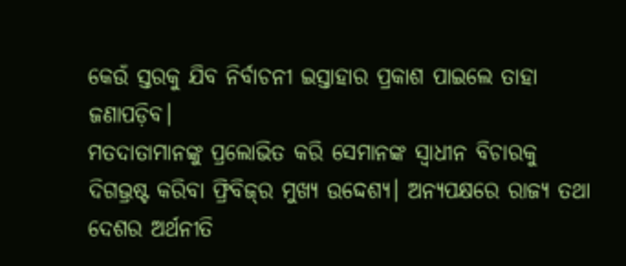କେଉଁ ସ୍ତରକୁ ଯିବ ନିର୍ବାଚନୀ ଇସ୍ତାହାର ପ୍ରକାଶ ପାଇଲେ ତାହା ଜଣାପଡ଼ିବ।
ମତଦାତାମାନଙ୍କୁ ପ୍ରଲୋଭିତ କରି ସେମାନଙ୍କ ସ୍ବାଧୀନ ବିଚାରକୁ ଦିଗଭ୍ରଷ୍ଟ କରିବା ଫ୍ରିବିଜ୍‌ର ମୁଖ୍ୟ ଉଦ୍ଦେଶ୍ୟ। ଅନ୍ୟପକ୍ଷରେ ରାଜ୍ୟ ତଥା ଦେଶର ଅର୍ଥନୀତି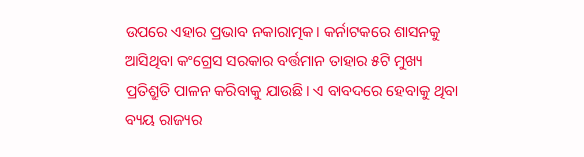ଉପରେ ଏହାର ପ୍ରଭାବ ନକାରାତ୍ମକ। କର୍ନାଟକରେ ଶାସନକୁ ଆସିଥିବା କଂଗ୍ରେସ ସରକାର ବର୍ତ୍ତମାନ ତାହାର ୫ଟି ମୁଖ୍ୟ ପ୍ରତିଶ୍ରୁତି ପାଳନ କରିବାକୁ ଯାଉଛି। ଏ ବାବଦରେ ହେବାକୁ ଥିବା ବ୍ୟୟ ରାଜ୍ୟର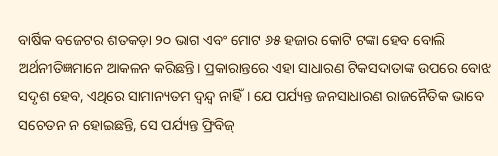ବାର୍ଷିକ ବଜେଟର ଶତକଡ଼ା ୨୦ ଭାଗ ଏବଂ ମୋଟ ୬୫ ହଜାର କୋଟି ଟଙ୍କା ହେବ ବୋଲି ଅର୍ଥନୀତିଜ୍ଞମାନେ ଆକଳନ କରିଛନ୍ତି। ପ୍ରକାରାନ୍ତରେ ଏହା ସାଧାରଣ ଟିକସଦାତାଙ୍କ ଉପରେ ବୋଝ ସଦୃଶ ହେବ, ଏଥିରେ ସାମାନ୍ୟତମ ଦ୍ୱନ୍ଦ୍ୱ ନାହିଁ। ଯେ ପର୍ଯ୍ୟନ୍ତ ଜନସାଧାରଣ ରାଜନୈତିକ ଭାବେ ସଚେତନ ନ ହୋଇଛନ୍ତି, ସେ ପର୍ଯ୍ୟନ୍ତ ଫ୍ରିବିଜ୍‌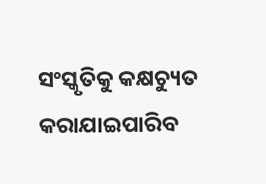ସଂସ୍କୃତିକୁ କକ୍ଷଚ୍ୟୁତ କରାଯାଇପାରିବ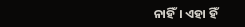ନାହିଁ। ଏହା ହିଁ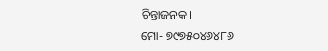ଚିନ୍ତାଜନକ।
ମୋ- ୭୯୭୫୦୪୬୪୮୬